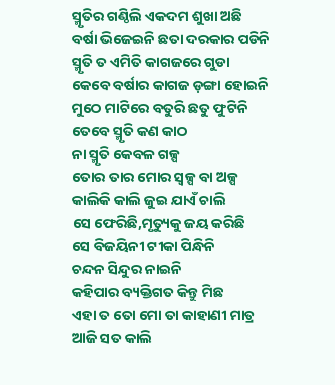ସ୍ମୃତିର ଗଣ୍ଠିଲି ଏକଦମ ଶୁଖା ଅଛି
ବର୍ଷା ଭିଜେଇନି ଛତା ଦରକାର ପଡିନି
ସ୍ମୃତି ତ ଏମିତି କାଗଜରେ ଗୁଡା
କେବେ ବର୍ଷାର କାଗଜ ଡ଼ଙ୍ଗା ହୋଇନି
ମୁଠେ ମାଟିରେ ବତୁରି ଛତୁ ଫୁଟିନି
ତେବେ ସ୍ମୃତି କଣ କାଠ
ନା ସ୍ମୃତି କେବଳ ଗଳ୍ପ
ତୋର ତାର ମୋର ସ୍ୱଳ୍ପ ବା ଅଳ୍ପ
କାଲିକି କାଲି ଜୁଇ ଯାଏଁ ଚାଲି
ସେ ଫେରିଛି,ମୃତ୍ୟୁକୁ ଜୟ କରିଛି
ସେ ବିଜୟିନୀ ଟୀକା ପିନ୍ଧିନି
ଚନ୍ଦନ ସିନ୍ଦୁର ନାଇନି
କହିପାର ବ୍ୟକ୍ତିଗତ କିନ୍ତୁ ମିଛ
ଏହା ତ ତୋ ମୋ ତା କାହାଣୀ ମାତ୍ର
ଆଜି ସତ କାଲି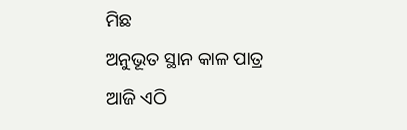ମିଛ
ଅନୁଭୂତ ସ୍ଥାନ କାଳ ପାତ୍ର
ଆଜି ଏଠି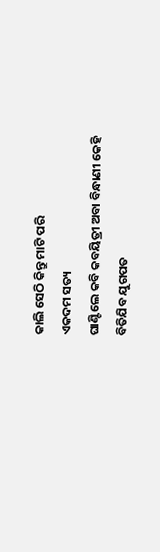କାଲି ସେଠି କିନ୍ତୁ ମାଟି ପରି
ଏକଦମ ସତ୍ୟ
ଘାଣ୍ଟିଲେ କବି କବୟିତ୍ରୀ ଅବା ବିନ୍ଧାଣୀ କେହି
ବିତିଯିବ ଯୁଗପତ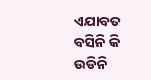ଏଯାବତ ବସିନି କି ଉଡିନି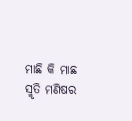ମାଛି କି ମାଛ
ସ୍ମୃତି ମଣିଷର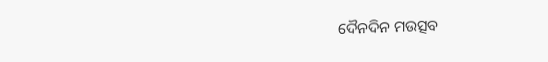ଦୈନଦିନ ମଉତ୍ସବ